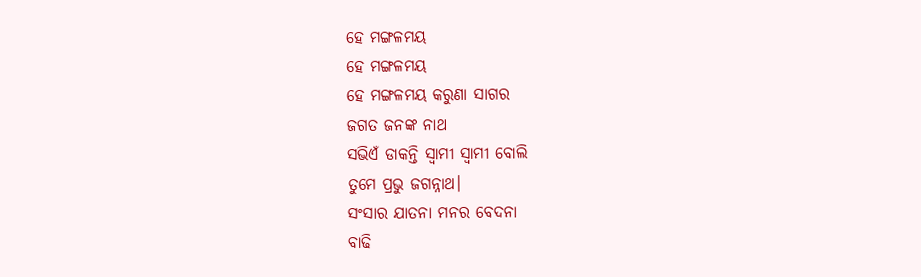ହେ ମଙ୍ଗଳମୟ
ହେ ମଙ୍ଗଳମୟ
ହେ ମଙ୍ଗଳମୟ କରୁଣା ସାଗର
ଜଗତ ଜନଙ୍କ ନାଥ
ସଭିଏଁ ଡାକନ୍ତି ସ୍ଵାମୀ ସ୍ଵାମୀ ବୋଲି
ତୁମେ ପ୍ରଭୁ ଜଗନ୍ନାଥ।
ସଂସାର ଯାତନା ମନର ବେଦନା
ବାଢି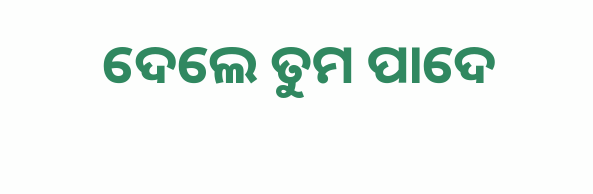ଦେଲେ ତୁମ ପାଦେ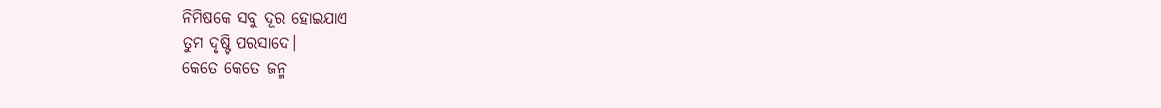ନିମିଷକେ ସବୁ ଦୂର ହୋଇଯାଏ
ତୁମ ଦୃଷ୍ଟି ପରସାଦେ।
କେତେ କେତେ ଜନ୍ମ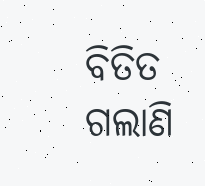ବିତିତ ଗଲାଣି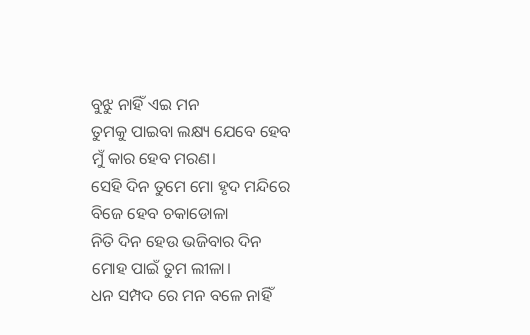ବୁଝୁ ନାହିଁ ଏଇ ମନ
ତୁମକୁ ପାଇବା ଲକ୍ଷ୍ୟ ଯେବେ ହେବ
ମୁଁ କାର ହେବ ମରଣ।
ସେହି ଦିନ ତୁମେ ମୋ ହୃଦ ମନ୍ଦିରେ
ବିଜେ ହେବ ଚକାଡୋଳା
ନିତି ଦିନ ହେଉ ଭଜିବାର ଦିନ
ମୋହ ପାଇଁ ତୁମ ଲୀଳା।
ଧନ ସମ୍ପଦ ରେ ମନ ବଳେ ନାହିଁ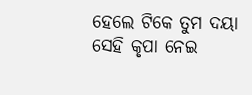ହେଲେ ଟିକେ ତୁମ ଦୟା
ସେହି କୃପା ନେଇ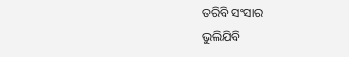ତରିବି ସଂସାର
ଭୁଲିଯିବି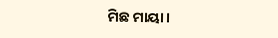ମିଛ ମାୟା।